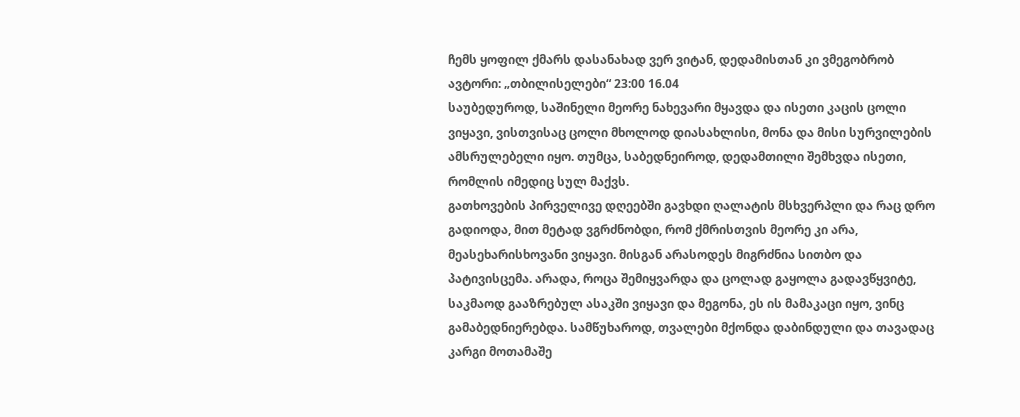ჩემს ყოფილ ქმარს დასანახად ვერ ვიტან, დედამისთან კი ვმეგობრობ
ავტორი: „თბილისელები“ 23:00 16.04
საუბედუროდ, საშინელი მეორე ნახევარი მყავდა და ისეთი კაცის ცოლი ვიყავი, ვისთვისაც ცოლი მხოლოდ დიასახლისი, მონა და მისი სურვილების ამსრულებელი იყო. თუმცა, საბედნეიროდ, დედამთილი შემხვდა ისეთი, რომლის იმედიც სულ მაქვს.
გათხოვების პირველივე დღეებში გავხდი ღალატის მსხვერპლი და რაც დრო გადიოდა, მით მეტად ვგრძნობდი, რომ ქმრისთვის მეორე კი არა, მეასეხარისხოვანი ვიყავი. მისგან არასოდეს მიგრძნია სითბო და პატივისცემა. არადა, როცა შემიყვარდა და ცოლად გაყოლა გადავწყვიტე, საკმაოდ გააზრებულ ასაკში ვიყავი და მეგონა, ეს ის მამაკაცი იყო, ვინც გამაბედნიერებდა. სამწუხაროდ, თვალები მქონდა დაბინდული და თავადაც კარგი მოთამაშე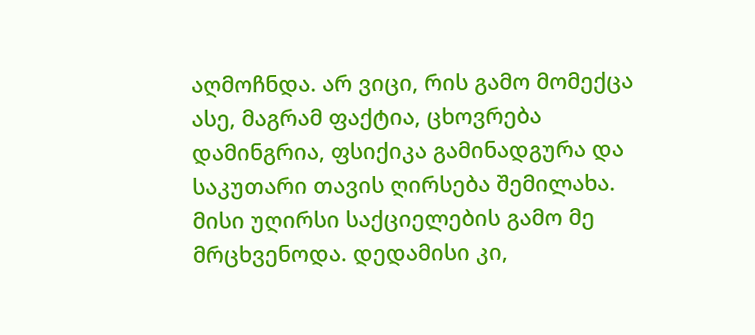აღმოჩნდა. არ ვიცი, რის გამო მომექცა ასე, მაგრამ ფაქტია, ცხოვრება დამინგრია, ფსიქიკა გამინადგურა და საკუთარი თავის ღირსება შემილახა. მისი უღირსი საქციელების გამო მე მრცხვენოდა. დედამისი კი,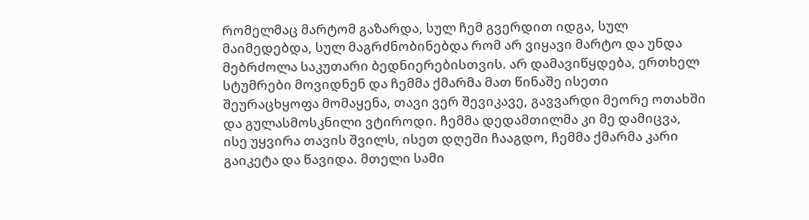რომელმაც მარტომ გაზარდა, სულ ჩემ გვერდით იდგა, სულ მაიმედებდა, სულ მაგრძნობინებდა რომ არ ვიყავი მარტო და უნდა მებრძოლა საკუთარი ბედნიერებისთვის. არ დამავიწყდება, ერთხელ სტუმრები მოვიდნენ და ჩემმა ქმარმა მათ წინაშე ისეთი შეურაცხყოფა მომაყენა, თავი ვერ შევიკავე, გავვარდი მეორე ოთახში და გულასმოსკნილი ვტიროდი. ჩემმა დედამთილმა კი მე დამიცვა, ისე უყვირა თავის შვილს, ისეთ დღეში ჩააგდო, ჩემმა ქმარმა კარი გაიკეტა და წავიდა. მთელი სამი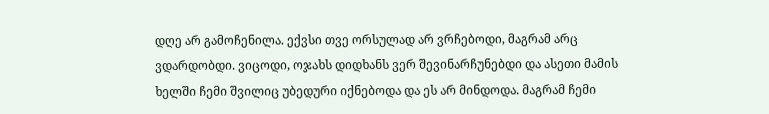დღე არ გამოჩენილა. ექვსი თვე ორსულად არ ვრჩებოდი, მაგრამ არც ვდარდობდი. ვიცოდი, ოჯახს დიდხანს ვერ შევინარჩუნებდი და ასეთი მამის ხელში ჩემი შვილიც უბედური იქნებოდა და ეს არ მინდოდა. მაგრამ ჩემი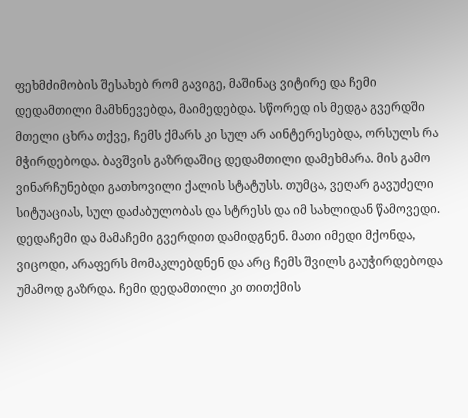ფეხმძიმობის შესახებ რომ გავიგე, მაშინაც ვიტირე და ჩემი დედამთილი მამხნევებდა, მაიმედებდა. სწორედ ის მედგა გვერდში მთელი ცხრა თქვე, ჩემს ქმარს კი სულ არ აინტერესებდა, ორსულს რა მჭირდებოდა. ბავშვის გაზრდაშიც დედამთილი დამეხმარა. მის გამო ვინარჩუნებდი გათხოვილი ქალის სტატუსს. თუმცა, ვეღარ გავუძელი სიტუაციას, სულ დაძაბულობას და სტრესს და იმ სახლიდან წამოვედი. დედაჩემი და მამაჩემი გვერდით დამიდგნენ. მათი იმედი მქონდა, ვიცოდი, არაფერს მომაკლებდნენ და არც ჩემს შვილს გაუჭირდებოდა უმამოდ გაზრდა. ჩემი დედამთილი კი თითქმის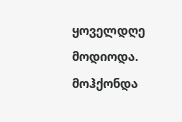ყოველდღე მოდიოდა. მოჰქონდა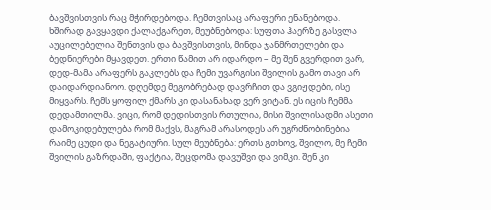ბავშვისთვის რაც მჭირდებოდა. ჩემთვისაც არაფერი ენანებოდა. ხშირად გავყავდი ქალაქგარეთ, მეუბნებოდა: სუფთა ჰაერზე გასვლა აუცილებელია შენთვის და ბავშვისთვის, მინდა ჯანმრთელები და ბედნიერები მყავდეთ. ერთი წამით არ იდარდო – მე შენ გვერდით ვარ, დედ-მამა არაფერს გაკლებს და ჩემი უვარგისი შვილის გამო თავი არ დაიდარდიანოო. დღემდე მეგობრებად დავრჩით და ვგიჟდები, ისე მიყვარს. ჩემს ყოფილ ქმარს კი დასანახად ვერ ვიტან. ეს იცის ჩემმა დედამთილმა. ვიცი, რომ დედისთვის რთულია, მისი შვილისადმი ასეთი დამოკიდებულება რომ მაქვს, მაგრამ არასოდეს არ უგრძნობინებია რაიმე ცუდი და ნეგატიური. სულ მეუბნება: ერთს გთხოვ, შვილო, მე ჩემი შვილის გაზრდაში, ფაქტია, შეცდომა დავუშვი და ვიმკი. შენ კი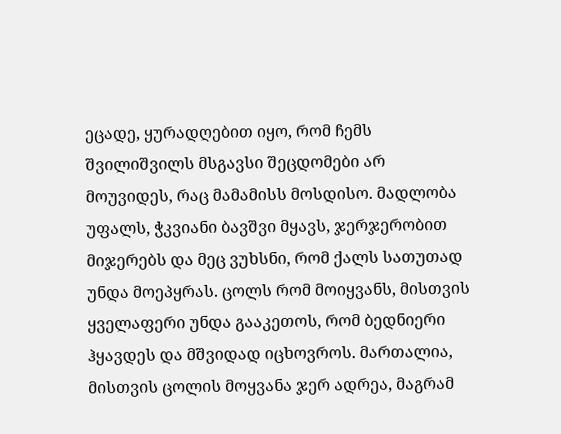ეცადე, ყურადღებით იყო, რომ ჩემს შვილიშვილს მსგავსი შეცდომები არ მოუვიდეს, რაც მამამისს მოსდისო. მადლობა უფალს, ჭკვიანი ბავშვი მყავს, ჯერჯერობით მიჯერებს და მეც ვუხსნი, რომ ქალს სათუთად უნდა მოეპყრას. ცოლს რომ მოიყვანს, მისთვის ყველაფერი უნდა გააკეთოს, რომ ბედნიერი ჰყავდეს და მშვიდად იცხოვროს. მართალია, მისთვის ცოლის მოყვანა ჯერ ადრეა, მაგრამ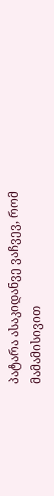პატარა ასაკიდანვე ვაჩვევ, რომ მამამისივით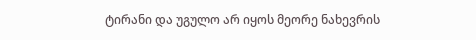ტირანი და უგულო არ იყოს მეორე ნახევრის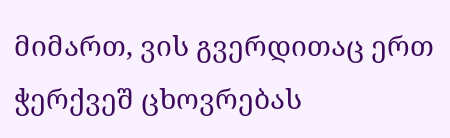მიმართ, ვის გვერდითაც ერთ ჭერქვეშ ცხოვრებას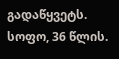გადაწყვეტს.
სოფო, 36 წლის.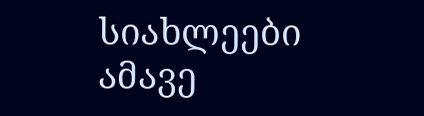სიახლეები ამავე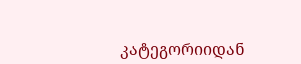კატეგორიიდან